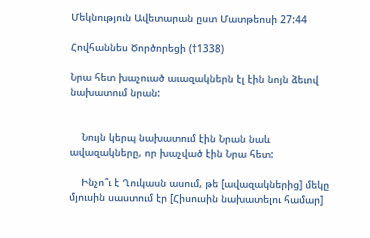Մեկնություն Ավետարան ըստ Մատթեոսի 27:44

Հովհաննես Ծործորեցի (†1338)

Նրա հետ խաչուած աւազակներն էլ էին նոյն ձեւով նախատում նրան:


    Նույն կերպ նախատում էին Նրան նաև ավազակները, որ խաչված էին Նրա հետ:

    Ինչո՞ւ է Ղուկասն ասում, թե [ավազակներից] մեկը մյուսին սաստում էր [Հիսուսին նախատելու համար]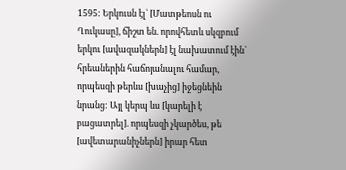1595: Երկուսն էլ` [Մատթեոսն ու Ղուկասը], ճիշտ են. որովհետև սկզբում երկու [ավազակներն] էլ նախատում էին` հրեաներին հաճոյանալու համար, որպեսզի թերևս [խաչից] իջեցնեին նրանց: Այլ կերպ ևս [կարելի է բացատրել]. որպեսզի չկարծես, թե [ավետարանիչներն] իրար հետ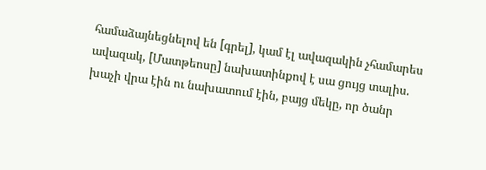համաձայնեցնելով են [գրել], կամ էլ ավազակին չհամարես ավազակ, [Մատթեոսը] նախատինքով է սա ցույց տալիս. խաչի վրա էին ու նախատում էին, բայց մեկը, որ ծանր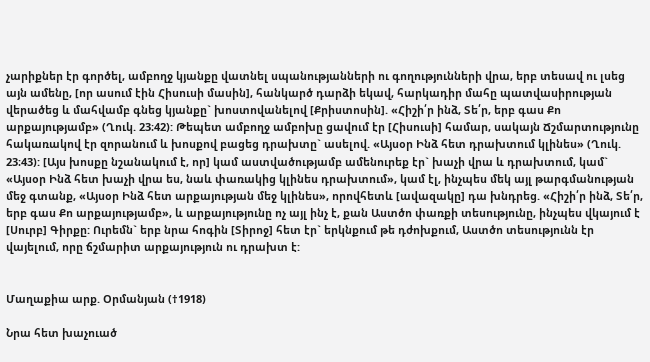չարիքներ էր գործել, ամբողջ կյանքը վատնել սպանությանների ու գողությունների վրա, երբ տեսավ ու լսեց այն ամենը, [որ ասում էին Հիսուսի մասին], հանկարծ դարձի եկավ, հարկադիր մահը պատվասիրության վերածեց և մահվամբ գնեց կյանքը` խոստովանելով [Քրիստոսին]. «Հիշի՛ր ինձ, Տե՛ր, երբ գաս Քո արքայությամբ» (Ղուկ. 23։42): Թեպետ ամբողջ ամբոխը ցավում էր [Հիսուսի] համար, սակայն Ճշմարտությունը հակառակով էր զորանում և խոսքով բացեց դրախտը` ասելով. «Այսօր Ինձ հետ դրախտում կլինես» (Ղուկ. 23։43): [Այս խոսքը նշանակում է, որ] կամ աստվածությամբ ամենուրեք էր` խաչի վրա և դրախտում, կամ` «Այսօր Ինձ հետ խաչի վրա ես, նաև փառակից կլինես դրախտում», կամ էլ, ինչպես մեկ այլ թարգմանության մեջ գտանք, «Այսօր Ինձ հետ արքայության մեջ կլինես», որովհետև [ավազակը] դա խնդրեց. «Հիշի՛ր ինձ, Տե՛ր, երբ գաս Քո արքայությամբ», և արքայությունը ոչ այլ ինչ է, քան Աստծո փառքի տեսությունը, ինչպես վկայում է [Սուրբ] Գիրքը: Ուրեմն` երբ նրա հոգին [Տիրոջ] հետ էր` երկնքում թե դժոխքում, Աստծո տեսությունն էր վայելում, որը ճշմարիտ արքայություն ու դրախտ է:


Մաղաքիա արք. Օրմանյան (†1918)

Նրա հետ խաչուած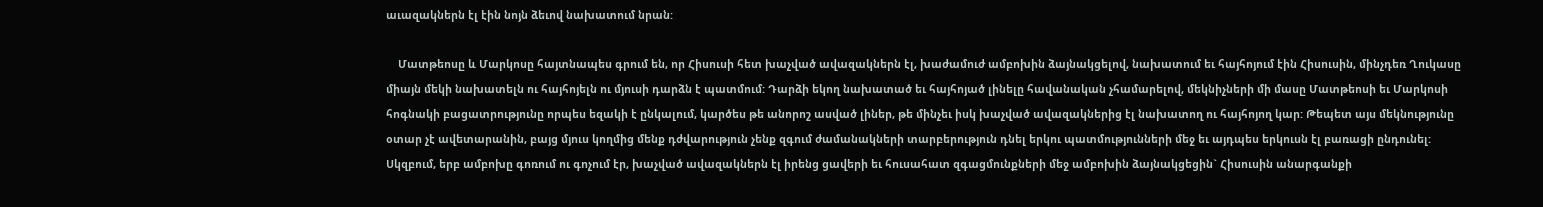աւազակներն էլ էին նոյն ձեւով նախատում նրան:

    Մատթեոսը և Մարկոսը հայտնապես գրում են, որ Հիսուսի հետ խաչված ավազակներն էլ, խաժամուժ ամբոխին ձայնակցելով, նախատում եւ հայհոյում էին Հիսուսին, մինչդեռ Ղուկասը միայն մեկի նախատելն ու հայհոյելն ու մյուսի դարձն է պատմում: Դարձի եկող նախատած եւ հայհոյած լինելը հավանական չհամարելով, մեկնիչների մի մասը Մատթեոսի եւ Մարկոսի հոգնակի բացատրությունը որպես եզակի է ընկալում, կարծես թե անորոշ ասված լիներ, թե մինչեւ իսկ խաչված ավազակներից էլ նախատող ու հայհոյող կար: Թեպետ այս մեկնությունը օտար չէ ավետարանին, բայց մյուս կողմից մենք դժվարություն չենք զգում ժամանակների տարբերություն դնել երկու պատմությունների մեջ եւ այդպես երկուսն էլ բառացի ընդունել: Սկզբում, երբ ամբոխը գոռում ու գոչում էր, խաչված ավազակներն էլ իրենց ցավերի եւ հուսահատ զգացմունքների մեջ ամբոխին ձայնակցեցին` Հիսուսին անարգանքի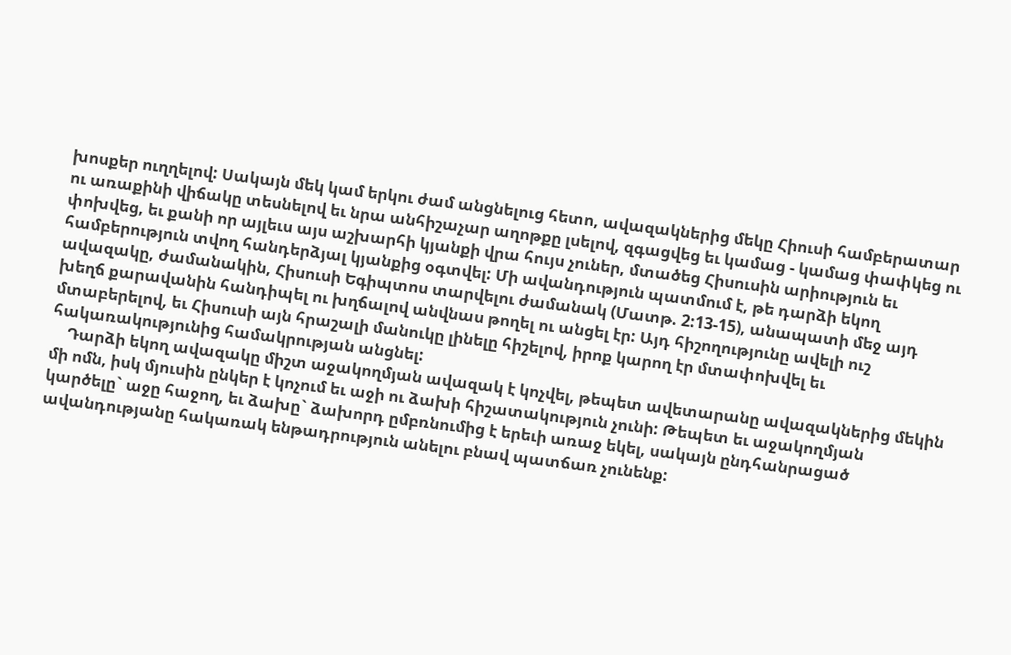խոսքեր ուղղելով: Սակայն մեկ կամ երկու ժամ անցնելուց հետո, ավազակներից մեկը Հիուսի համբերատար ու առաքինի վիճակը տեսնելով եւ նրա անհիշաչար աղոթքը լսելով, զգացվեց եւ կամաց - կամաց փափկեց ու փոխվեց, եւ քանի որ այլեւս այս աշխարհի կյանքի վրա հույս չուներ, մտածեց Հիսուսին արիություն եւ համբերություն տվող հանդերձյալ կյանքից օգտվել: Մի ավանդություն պատմում է, թե դարձի եկող ավազակը, ժամանակին, Հիսուսի Եգիպտոս տարվելու ժամանակ (Մատթ. 2:13-15), անապատի մեջ այդ խեղճ քարավանին հանդիպել ու խղճալով անվնաս թողել ու անցել էր: Այդ հիշողությունը ավելի ուշ մտաբերելով, եւ Հիսուսի այն հրաշալի մանուկը լինելը հիշելով, իրոք կարող էր մտափոխվել եւ հակառակությունից համակրության անցնել:
    Դարձի եկող ավազակը միշտ աջակողմյան ավազակ է կոչվել, թեպետ ավետարանը ավազակներից մեկին մի ոմն, իսկ մյուսին ընկեր է կոչում եւ աջի ու ձախի հիշատակություն չունի: Թեպետ եւ աջակողմյան կարծելը` աջը հաջող, եւ ձախը` ձախորդ ըմբռնումից է երեւի առաջ եկել, սակայն ընդհանրացած ավանդությանը հակառակ ենթադրություն անելու բնավ պատճառ չունենք: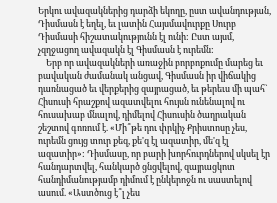Երկու ավազակներից դարձի եկողը, ըստ ավանդության, Դիսմասն է եղել, եւ լատին Հայսմավուրքը Սուրբ Դիսմասի հիշատակությունն էլ ունի: Ըստ այսմ, չզղջացող ավազակն էլ Գիսմասն է ուրեմն:
    Երբ որ ավազակների առաջին բորբոքումը մարեց եւ բավական ժամանակ անցավ, Գիսմասն իր վիճակից դառնացած եւ վերքերից զայրացած, եւ թերեւս մի պահ` Հիսուսի հրաշքով ազատվելու հույսն ունենալով ու հուսախաբ մնալով, դիմելով Հիսուսին ծաղրական շեշտով գոռում է. «Մի՞թե դու փրկիչ Քրիստոսը չես, ուրեմն ցույց տուր քեզ, քե'զ էլ ազատիր, մե'զ էլ ազատիր»: Դիսմասը, որ բարի խորհուրդներով սկսել էր հանդարտվել, հանկարծ ցնցվելով, զայրացկոտ հանդիմանությամբ դիմում է ընկերոջն ու սաստելով ասում. «Աստծուց է՞լ չես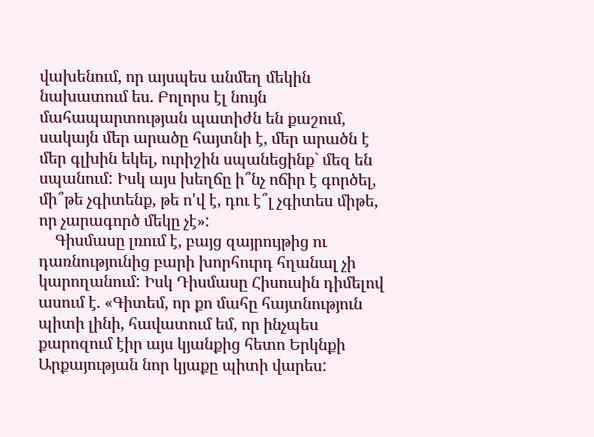վախենում, որ այսպես անմեղ մեկին նախատում ես. Բոլորս էլ նույն մահապարտության պատիժն են քաշում, սակայն մեր արածը հայտնի է, մեր արածն է մեր գլխին եկել, ուրիշին սպանեցինք` մեզ են սպանում: Իսկ այս խեղճը ի՞նչ ոճիր է գործել, մի՞թե չգիտենք, թե ո'վ է, դու է՞լ չգիտես միթե, որ չարագործ մեկը չէ»:
    Գիսմասը լռում է, բայց զայրույթից ու դառնությունից բարի խորհուրդ հղանալ չի կարողանում: Իսկ Դիսմասը Հիսուսին դիմելով ասում է. «Գիտեմ, որ քո մահը հայտնություն պիտի լինի, հավատում եմ, որ ինչպես քարոզում էիր այս կյանքից հետո Երկնքի Արքայության նոր կյաքը պիտի վարես: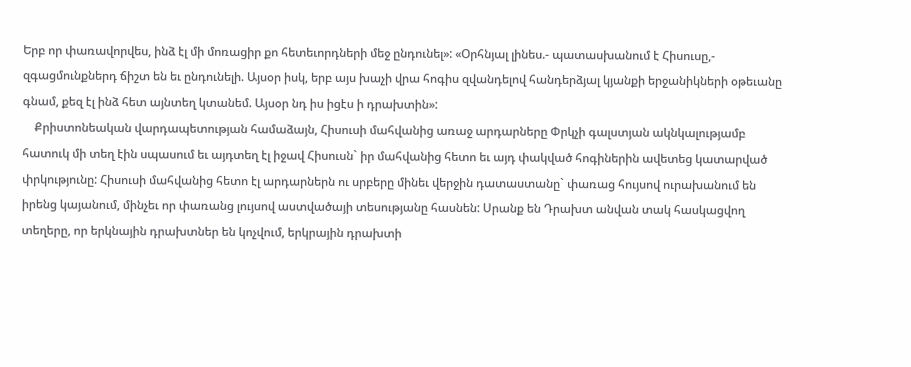Երբ որ փառավորվես, ինձ էլ մի մոռացիր քո հետեւորդների մեջ ընդունել»: «Օրհնյալ լինես.- պատասխանում է Հիսուսը,- զգացմունքներդ ճիշտ են եւ ընդունելի. Այսօր իսկ, երբ այս խաչի վրա հոգիս զվանդելով հանդերձյալ կյանքի երջանիկների օթեւանը գնամ, քեզ էլ ինձ հետ այնտեղ կտանեմ. Այսօր նդ իս իցէս ի դրախտին»:
    Քրիստոնեական վարդապետության համաձայն, Հիսուսի մահվանից առաջ արդարները Փրկչի գալստյան ակնկալությամբ հատուկ մի տեղ էին սպասում եւ այդտեղ էլ իջավ Հիսուսն` իր մահվանից հետո եւ այդ փակված հոգիներին ավետեց կատարված փրկությունը: Հիսուսի մահվանից հետո էլ արդարներն ու սրբերը մինեւ վերջին դատաստանը` փառաց հույսով ուրախանում են իրենց կայանում, մինչեւ որ փառանց լույսով աստվածայի տեսությանը հասնեն: Սրանք են Դրախտ անվան տակ հասկացվող տեղերը, որ երկնային դրախտներ են կոչվում, երկրային դրախտի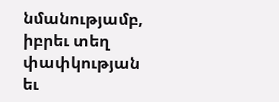նմանությամբ, իբրեւ տեղ փափկության եւ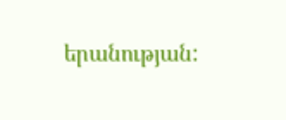երանության: